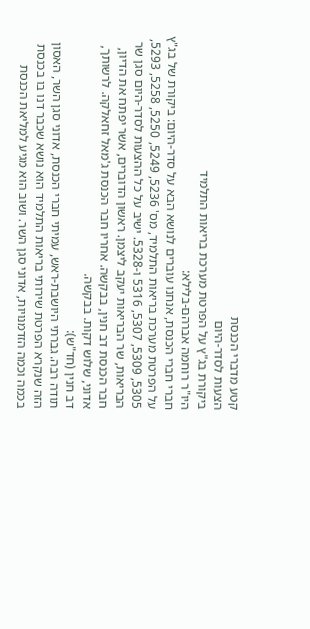קטע מדברי הכנסת
הצעות לסדר-היום
ביקורת בג"ץ על הפרטת מערכת בריאות התלמיד
היו"ר רוחמה אברהם-בלילא:
חברי חברי הכנסת, אנחנו עוברים לנושא הבא על סדר-היום: ביקורת של בג"ץ על הפרטת מערכת בריאות התלמיד, מס' 5236, 5249, 5250, 5258, 5293, 5305, 5309, 5307, 5316 ו-5328. ישיב על כל ההצעות לסדר-היום סגן שר הבריאות, שר הבריאות יעקב ליצמן. ראשון הדוברים, אשר יפתח את הדיון, חבר הכנסת דב חנין, בבקשה. אחריו חבר הכנסת ג'מאל זחאלקה. לרשותך, אדוני, שלוש דקות. בבקשה.
דב חנין (חד"ש):
תודה רבה. גברתי היושבת-ראש, עמיתי חברי הכנסת, אדוני סגן השר, האסון הזה שנקרא הפרטת שירותי בריאות התלמיד הוא נושא שכבר דנו בו בכנסת בכמה וכמה הזדמנויות, אדוני סגן השר. ושוב הוא מגיע למליאת הכנסת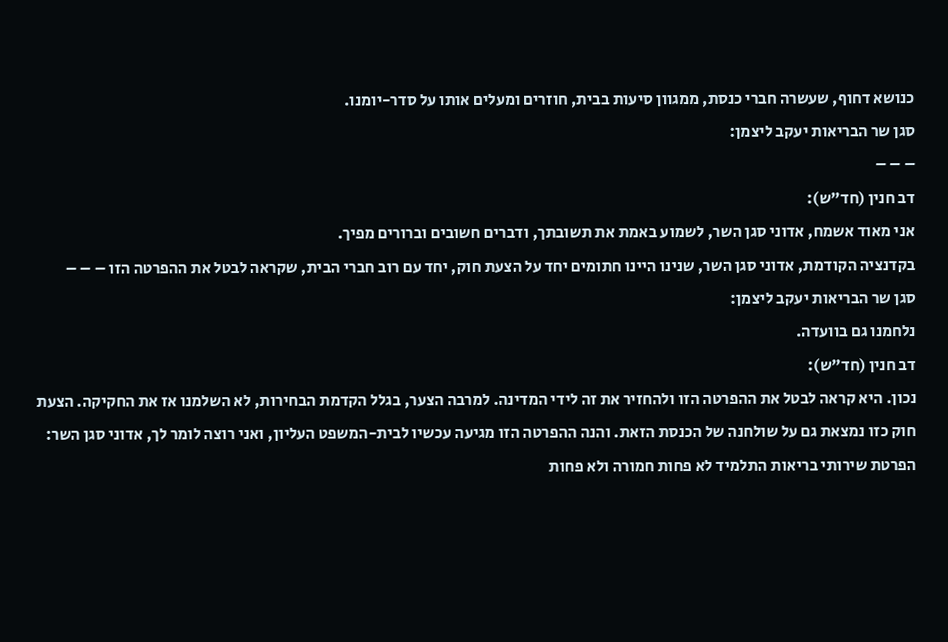כנושא דחוף, שעשרה חברי כנסת, ממגוון סיעות בבית, חוזרים ומעלים אותו על סדר-יומנו.
סגן שר הבריאות יעקב ליצמן:
– – –
דב חנין (חד"ש):
אני מאוד אשמח, אדוני סגן השר, לשמוע באמת את תשובתך, ודברים חשובים וברורים מפיך.
בקדנציה הקודמת, אדוני סגן השר, שנינו היינו חתומים יחד על הצעת חוק, יחד עם רוב חברי הבית, שקראה לבטל את ההפרטה הזו – – –
סגן שר הבריאות יעקב ליצמן:
נלחמנו גם בוועדה.
דב חנין (חד"ש):
נכון. היא קראה לבטל את ההפרטה הזו ולהחזיר את זה לידי המדינה. למרבה הצער, בגלל הקדמת הבחירות, לא השלמנו אז את החקיקה. הצעת חוק כזו נמצאת גם על שולחנה של הכנסת הזאת. והנה ההפרטה הזו מגיעה עכשיו לבית-המשפט העליון, ואני רוצה לומר לך, אדוני סגן השר: הפרטת שירותי בריאות התלמיד לא פחות חמורה ולא פחות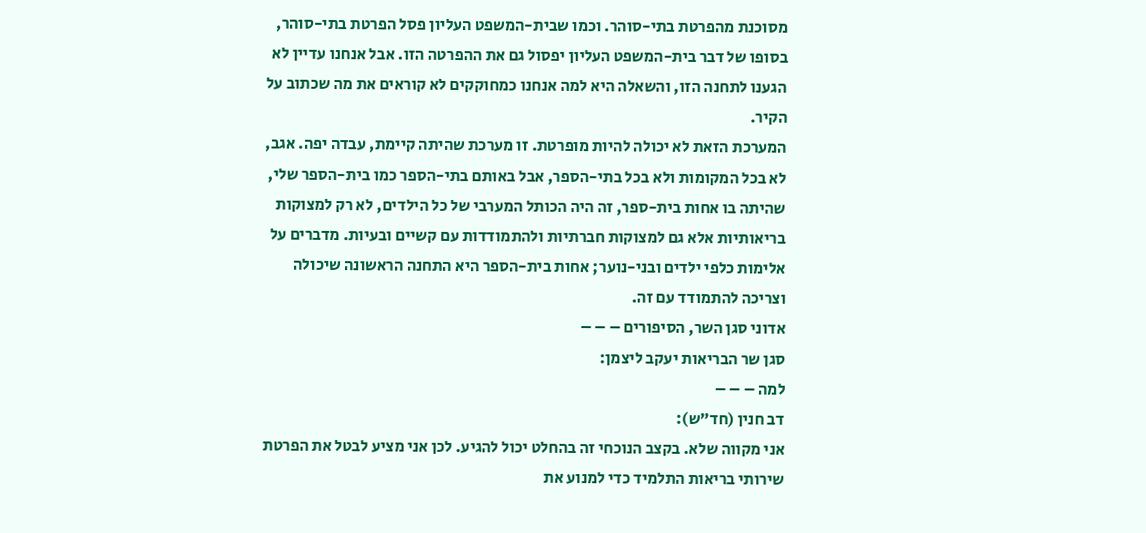מסוכנת מהפרטת בתי-סוהר. וכמו שבית-המשפט העליון פסל הפרטת בתי-סוהר, בסופו של דבר בית-המשפט העליון יפסול גם את ההפרטה הזו. אבל אנחנו עדיין לא הגענו לתחנה הזו, והשאלה היא למה אנחנו כמחוקקים לא קוראים את מה שכתוב על הקיר.
המערכת הזאת לא יכולה להיות מופרטת. זו מערכת שהיתה קיימת, עבדה יפה. אגב, לא בכל המקומות ולא בכל בתי-הספר, אבל באותם בתי-הספר כמו בית-הספר שלי, שהיתה בו אחות בית-ספר, זה היה הכותל המערבי של כל הילדים, לא רק למצוקות בריאותיות אלא גם למצוקות חברתיות ולהתמודדות עם קשיים ובעיות. מדברים על אלימות כלפי ילדים ובני-נוער; אחות בית-הספר היא התחנה הראשונה שיכולה וצריכה להתמודד עם זה.
אדוני סגן השר, הסיפורים – – –
סגן שר הבריאות יעקב ליצמן:
למה – – –
דב חנין (חד"ש):
אני מקווה שלא. בקצב הנוכחי זה בהחלט יכול להגיע. לכן אני מציע לבטל את הפרטת שירותי בריאות התלמיד כדי למנוע את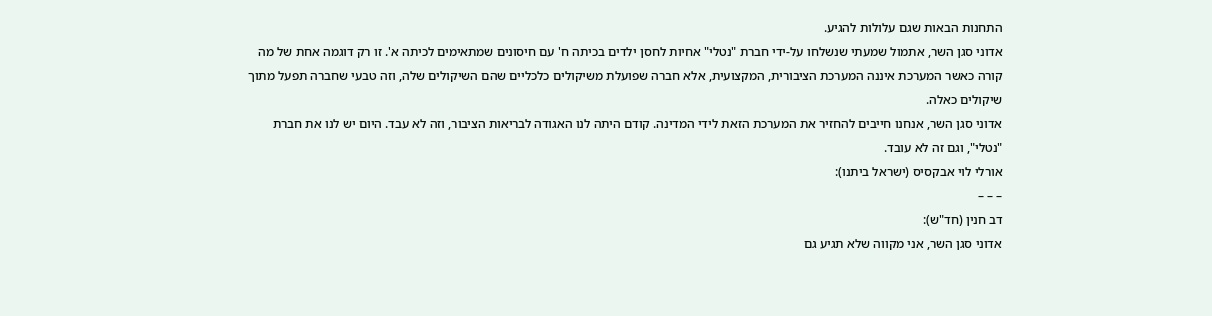התחנות הבאות שגם עלולות להגיע.
אדוני סגן השר, אתמול שמעתי שנשלחו על-ידי חברת "נטלי" אחיות לחסן ילדים בכיתה ח' עם חיסונים שמתאימים לכיתה א'. זו רק דוגמה אחת של מה קורה כאשר המערכת איננה המערכת הציבורית, המקצועית, אלא חברה שפועלת משיקולים כלכליים שהם השיקולים שלה, וזה טבעי שחברה תפעל מתוך שיקולים כאלה.
אדוני סגן השר, אנחנו חייבים להחזיר את המערכת הזאת לידי המדינה. קודם היתה לנו האגודה לבריאות הציבור, וזה לא עבד. היום יש לנו את חברת "נטלי", וגם זה לא עובד.
אורלי לוי אבקסיס (ישראל ביתנו):
– – –
דב חנין (חד"ש):
אדוני סגן השר, אני מקווה שלא תגיע גם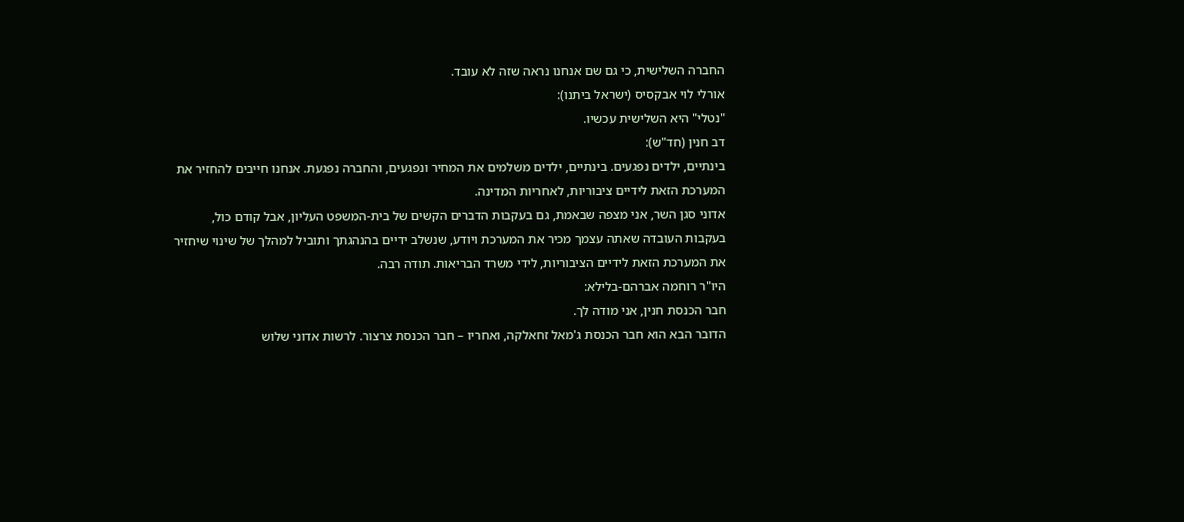החברה השלישית, כי גם שם אנחנו נראה שזה לא עובד.
אורלי לוי אבקסיס (ישראל ביתנו):
"נטלי" היא השלישית עכשיו.
דב חנין (חד"ש):
בינתיים, ילדים נפגעים. בינתיים, ילדים משלמים את המחיר ונפגעים, והחברה נפגעת. אנחנו חייבים להחזיר את המערכת הזאת לידיים ציבוריות, לאחריות המדינה.
אדוני סגן השר, אני מצפה שבאמת, גם בעקבות הדברים הקשים של בית-המשפט העליון, אבל קודם כול, בעקבות העובדה שאתה עצמך מכיר את המערכת ויודע, שנשלב ידיים בהנהגתך ותוביל למהלך של שינוי שיחזיר את המערכת הזאת לידיים הציבוריות, לידי משרד הבריאות. תודה רבה.
היו"ר רוחמה אברהם-בלילא:
חבר הכנסת חנין, אני מודה לך.
הדובר הבא הוא חבר הכנסת ג'מאל זחאלקה, ואחריו – חבר הכנסת צרצור. לרשות אדוני שלוש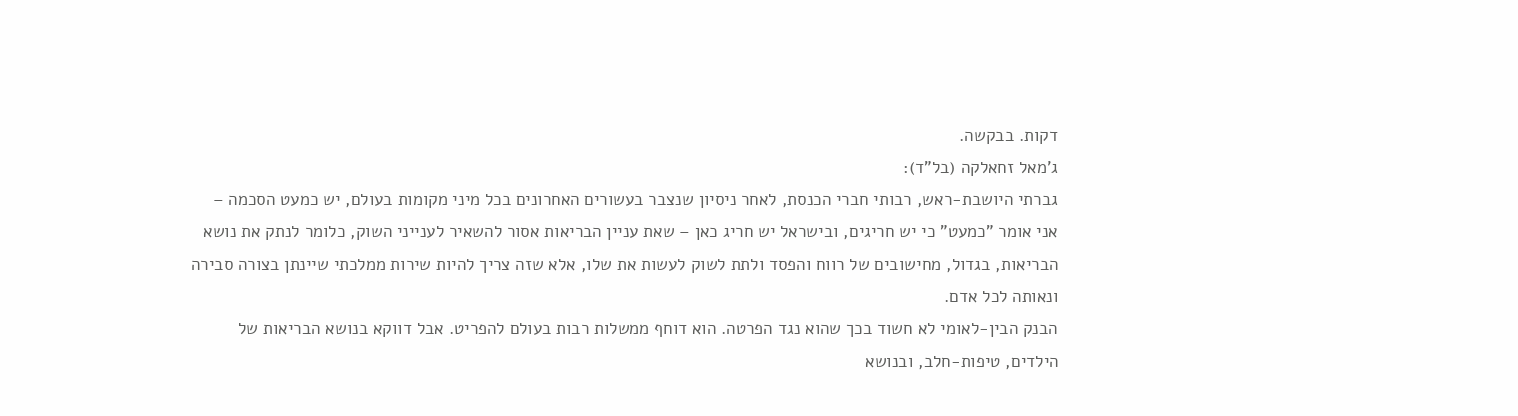דקות. בבקשה.
ג'מאל זחאלקה (בל"ד):
גברתי היושבת-ראש, רבותי חברי הכנסת, לאחר ניסיון שנצבר בעשורים האחרונים בכל מיני מקומות בעולם, יש כמעט הסכמה – אני אומר "כמעט" כי יש חריגים, ובישראל יש חריג כאן – שאת עניין הבריאות אסור להשאיר לענייני השוק, כלומר לנתק את נושא הבריאות, בגדול, מחישובים של רווח והפסד ולתת לשוק לעשות את שלו, אלא שזה צריך להיות שירות ממלכתי שיינתן בצורה סבירה ונאותה לכל אדם.
הבנק הבין-לאומי לא חשוד בכך שהוא נגד הפרטה. הוא דוחף ממשלות רבות בעולם להפריט. אבל דווקא בנושא הבריאות של הילדים, טיפות-חלב, ובנושא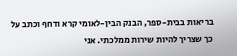בריאות בבית-ספר, הבנק הבין-לאומי קרא ודחף וכתב על כך שצריך להיות שירות ממלכתי. אני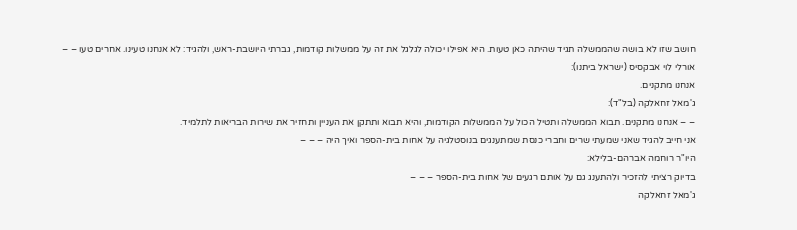חושב שזו לא בושה שהממשלה תגיד שהיתה כאן טעות. היא אפילו יכולה לגלגל את זה על ממשלות קודמות, גברתי היושבת-ראש, ולהגיד: לא אנחנו טעינו. אחרים טעו – –
אורלי לוי אבקסיס (ישראל ביתנו):
אנחנו מתקנים.
ג'מאל זחאלקה (בל"ד):
– – אנחנו מתקנים. תבוא הממשלה ותטיל הכול על הממשלות הקודמות, והיא תבוא ותתקן את העניין ותחזיר את שירות הבריאות לתלמיד.
אני חייב להגיד שאני שמעתי שרים וחברי כנסת שמתענגים בנוסטלגיה על אחות בית-הספר ואיך היה – – –
היו"ר רוחמה אברהם-בלילא:
בדיוק רציתי להזכיר ולהתענג גם על אותם רגעים של אחות בית-הספר – – –
ג'מאל זחאלקה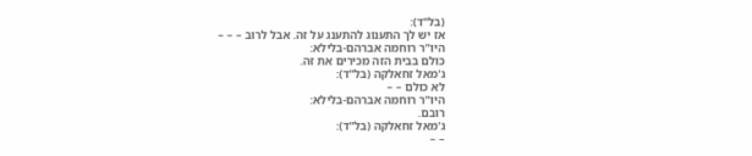(בל"ד):
אז יש לך התענוג להתענג על זה. אבל לרוב – – –
היו"ר רוחמה אברהם-בלילא:
כולם בבית הזה מכירים את זה.
ג'מאל זחאלקה (בל"ד):
לא כולם – –
היו"ר רוחמה אברהם-בלילא:
רובם.
ג'מאל זחאלקה (בל"ד):
– –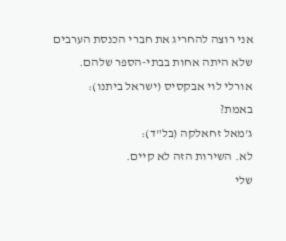אני רוצה להחריג את חברי הכנסת הערבים שלא היתה אחות בבתי-הספר שלהם.
אורלי לוי אבקסיס (ישראל ביתנו):
באמת?
ג'מאל זחאלקה (בל"ד):
לא. השירות הזה לא קיים.
שלי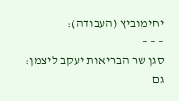יחימוביץ (העבודה):
– – –
סגן שר הבריאות יעקב ליצמן:
גם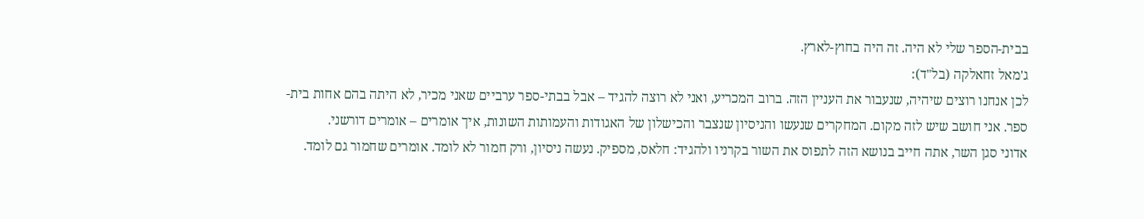בבית-הספר שלי לא היה. זה היה בחוץ-לארץ.
ג'מאל זחאלקה (בל"ד):
לכן אנחנו רוצים שיהיה, שנעבור את העניין הזה. ברוב המכריע, ואני לא רוצה להגיד – אבל בבתי-ספר ערביים שאני מכיר, לא היתה בהם אחות בית-ספר. אני חושב שיש לזה מקום. המחקרים שנעשו והניסיון שנצבר והכישלון של האגודות והעמותות השונות, איך אומרים – אומרים דורשני.
אדוני סגן השר, אתה חייב בנושא הזה לתפוס את השור בקרניו ולהגיד: חלאס, מספיק. נעשה ניסיון, ורק חמור לא לומד. אומרים שחמור גם לומד.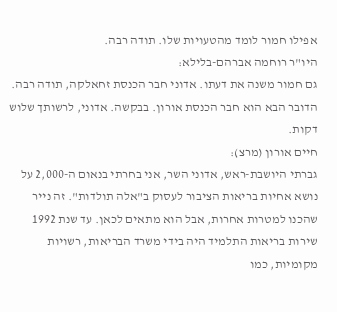אפילו חמור לומד מהטעויות שלו. תודה רבה.
היו"ר רוחמה אברהם-בלילא:
גם חמור משנה את דעתו. אדוני חבר הכנסת זחאלקה, תודה רבה.
הדובר הבא הוא חבר הכנסת אורון. בבקשה. אדוני, לרשותך שלוש דקות.
חיים אורון (מרצ):
גברתי היושבת-ראש, אדוני השר, אני בחרתי בנאום ה-2,000 על נושא אחיות בריאות הציבור לעסוק ב"אלה תולדות". זה נייר שהכנו למטרות אחרות, אבל הוא מתאים לכאן. עד שנת 1992 שירות בריאות התלמיד היה בידי משרד הבריאות, רשויות מקומיות, כמו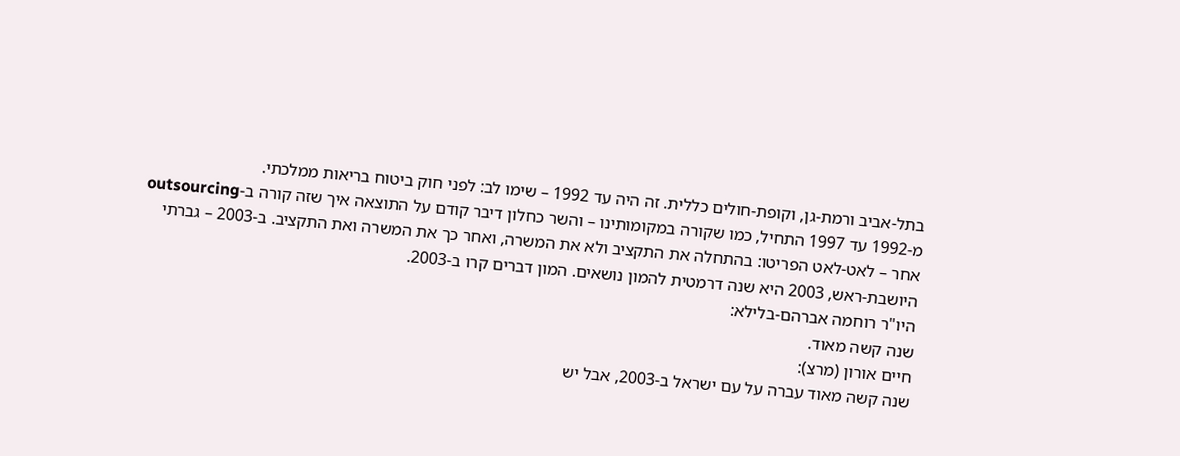בתל-אביב ורמת-גן, וקופת-חולים כללית. זה היה עד 1992 – שימו לב: לפני חוק ביטוח בריאות ממלכתי.
מ-1992 עד 1997 התחיל, כמו שקורה במקומותינו – והשר כחלון דיבר קודם על התוצאה איך שזה קורה ב-outsourcing אחר – לאט-לאט הפריטו: בהתחלה את התקציב ולא את המשרה, ואחר כך את המשרה ואת התקציב. ב-2003 – גברתי היושבת-ראש, 2003 היא שנה דרמטית להמון נושאים. המון דברים קרו ב-2003.
היו"ר רוחמה אברהם-בלילא:
שנה קשה מאוד.
חיים אורון (מרצ):
שנה קשה מאוד עברה על עם ישראל ב-2003, אבל יש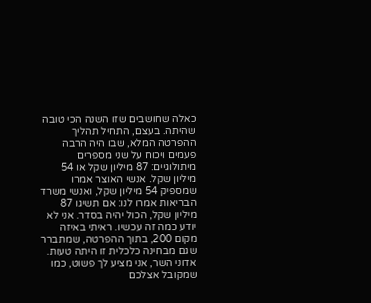כאלה שחושבים שזו השנה הכי טובה שהיתה. בעצם, התחיל תהליך ההפרטה המלא, שבו היה הרבה פעמים ויכוח על שני מספרים מיתולוגיים: 87 מיליון שקל או 54 מיליון שקל. אנשי האוצר אמרו שמספיק 54 מיליון שקל, ואנשי משרד הבריאות אמרו לנו: אם תשיגו 87 מיליון שקל, הכול יהיה בסדר. אני לא יודע כמה זה עכשיו. ראיתי באיזה מקום 200, בתוך ההפרטה, שמתברר שגם מבחינה כלכלית זו היתה טעות.
אדוני השר, אני מציע לך פשוט, כמו שמקובל אצלכם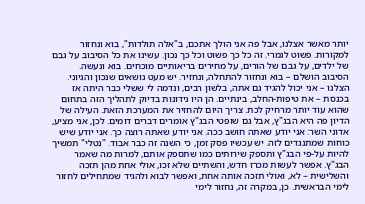יותר מאשר אצלנו, אבל פה אני הולך אתכם, ב"אלה תולדות", בוא ונחזור למקורות. פשוט לגמרי. זה כל כך פשוט וכל כך נכון. עשינו את כל הסיבוב על גבם של ילדים, על גבם של הורים, על מחירים בריאותיים מוכחים. בוא ונעשה. הסיבוב הושלם – בוא ונחזור להתחלה, ונחזיר. יש מעט נושאים שנכון והגיוני. הצלנו – אני יכול להגיד גם אתה, בלשון רבים, ונדמה לי ששלי כבר היתה אז בכנסת – את טיפות-החלב, בינתיים. הן היו נידונות בדיוק לתהליך הזה בתחום שהוא עוד יותר מרחיק לכת. צריך היום להחזיר את המערכת הזאת. העילה של הדיון פה היא הבג"ץ, אבל גם שופטי הבג"ץ אומרים דברים דומים. לכן, אני מציע, אדוני השר: אני יודע שאתה חושב ככה. אני יודע שאתה רוצה כך. אני יודע שיש כוחות שמתנגדים לזה. יש עכשיו פסק זמן, כי השנה זה כבר אבוד. "נטלי" תמשיך להיות על-פי הבג"ץ ותספק שירותים כמו שתספק אותם, למרות מה שאמר הבג"ץ. אפשר לעשות מכרז חדש, והשתיים שלא זכו, אולי אחת מהן תזכה והשלישית – לא, ואולי תזכה אותה אחת, ואפשר לבוא ולהגיד שמתחילים לחזור לימי הבראשית. כן, במקרה זה, נחזור לימי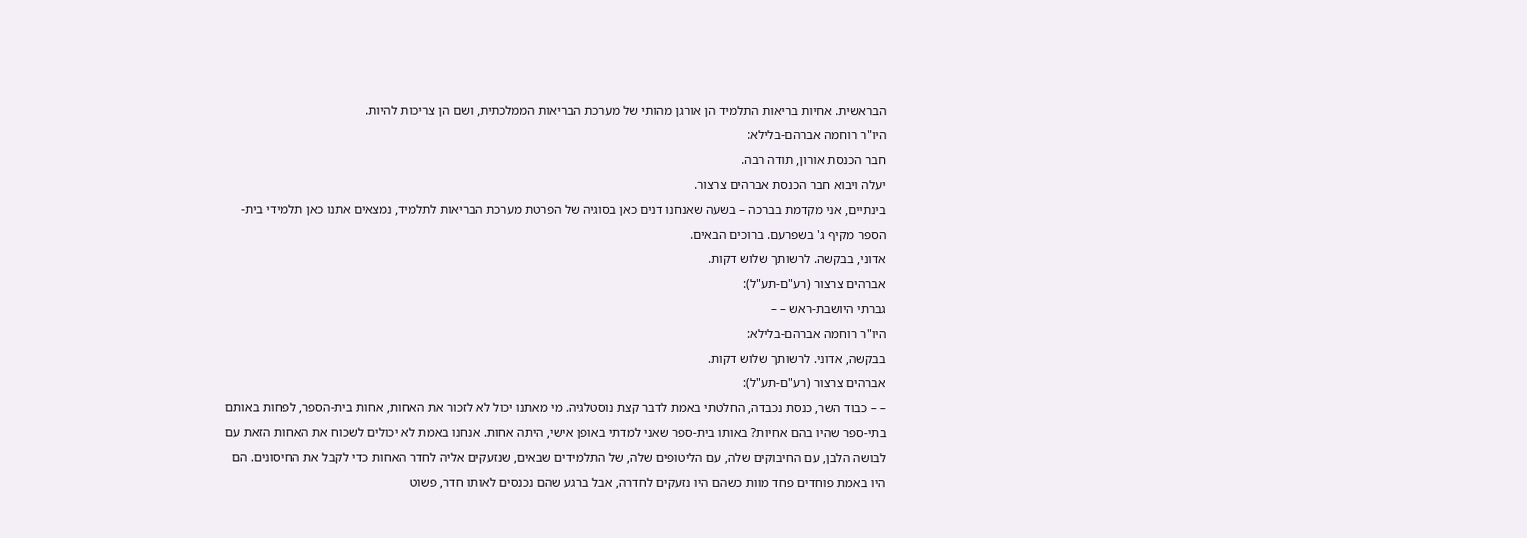הבראשית. אחיות בריאות התלמיד הן אורגן מהותי של מערכת הבריאות הממלכתית, ושם הן צריכות להיות.
היו"ר רוחמה אברהם-בלילא:
חבר הכנסת אורון, תודה רבה.
יעלה ויבוא חבר הכנסת אברהים צרצור.
בינתיים, אני מקדמת בברכה – בשעה שאנחנו דנים כאן בסוגיה של הפרטת מערכת הבריאות לתלמיד, נמצאים אתנו כאן תלמידי בית-הספר מקיף ג' בשפרעם. ברוכים הבאים.
אדוני, בבקשה. לרשותך שלוש דקות.
אברהים צרצור (רע"ם-תע"ל):
גברתי היושבת-ראש – –
היו"ר רוחמה אברהם-בלילא:
בבקשה, אדוני. לרשותך שלוש דקות.
אברהים צרצור (רע"ם-תע"ל):
– – כבוד השר, כנסת נכבדה, החלטתי באמת לדבר קצת נוסטלגיה. מי מאתנו יכול לא לזכור את האחות, אחות בית-הספר, לפחות באותם בתי-ספר שהיו בהם אחיות? באותו בית-ספר שאני למדתי באופן אישי, היתה אחות. אנחנו באמת לא יכולים לשכוח את האחות הזאת עם לבושה הלבן, עם החיבוקים שלה, עם הליטופים שלה, של התלמידים שבאים, שנזעקים אליה לחדר האחות כדי לקבל את החיסונים. הם היו באמת פוחדים פחד מוות כשהם היו נזעקים לחדרה, אבל ברגע שהם נכנסים לאותו חדר, פשוט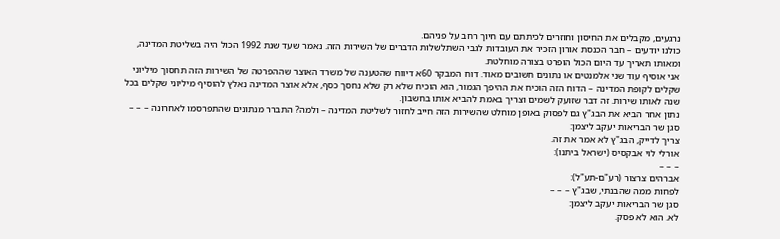נרגעים, מקבלים את החיסון וחוזרים לכיתתם עם חיוך רחב על פניהם.
כולנו יודעים – חבר הכנסת אורון הזכיר את העובדות לגבי השתלשלות הדברים של השירות הזה. נאמר שעד שנת 1992 הכול היה בשליטת המדינה, ומאותו תאריך עד היום הכול הופרט בצורה מוחלטת.
אני אוסיף עוד שני אלמנטים או נתונים חשובים מאוד. דוח המבקר 60א דיווח שהטענה של משרד האוצר שההפרטה של השירות הזה תחסוך מיליוני שקלים לקופת המדינה – הדוח הזה הוכיח את ההיפך הגמור, הוא הוכיח שלא רק שלא נחסך כסף, אלא אוצר המדינה נאלץ להוסיף מיליוני שקלים בכל שנה לאותו שירות. זה דבר שזועק לשמים וצריך באמת להביא אותו בחשבון.
נתון אחר הביא את הבג"ץ גם לפסוק באופן מוחלט שהשירות הזה חייב לחזור לשליטת המדינה – ולמה? התברר מנתונים שהתפרסמו לאחרונה – – –
סגן שר הבריאות יעקב ליצמן:
צריך לדייק, הבג"ץ לא אמר את זה.
אורלי לוי אבקסיס (ישראל ביתנו):
– – –
אברהים צרצור (רע"ם-תע"ל):
לפחות ממה שהבנתי, שבג"ץ – – –
סגן שר הבריאות יעקב ליצמן:
לא. הוא לא פסק.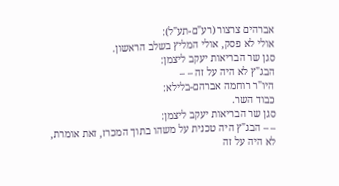אברהים צרצור (רע"ם-תע"ל):
אולי לא פסק, אולי המליץ בשלב הראשון.
סגן שר הבריאות יעקב ליצמן:
הבג"ץ לא היה על זה – –
היו"ר רוחמה אברהם-בלילא:
כבוד השר.
סגן שר הבריאות יעקב ליצמן:
– – הבג"ץ היה טכנית על משהו בתוך המכרז, זאת אומרת, לא היה על זה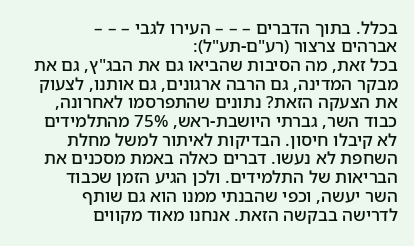בכלל. בתוך הדברים – – – העירו לגבי – – –
אברהים צרצור (רע"ם-תע"ל):
בכל זאת, מה הסיבות שהביאו גם את הבג"ץ, גם את מבקר המדינה, גם הרבה ארגונים, גם אותנו, לצעוק את הצעקה הזאת? נתונים שהתפרסמו לאחרונה, כבוד השר, גברתי היושבת-ראש, 75% מהתלמידים לא קיבלו חיסון. הבדיקות לאיתור למשל מחלת השחפת לא נעשו. דברים כאלה באמת מסכנים את הבריאות של התלמידים. ולכן הגיע הזמן שכבוד השר יעשה, וכפי שהבנתי ממנו הוא גם שותף לדרישה בבקשה הזאת. אנחנו מאוד מקווים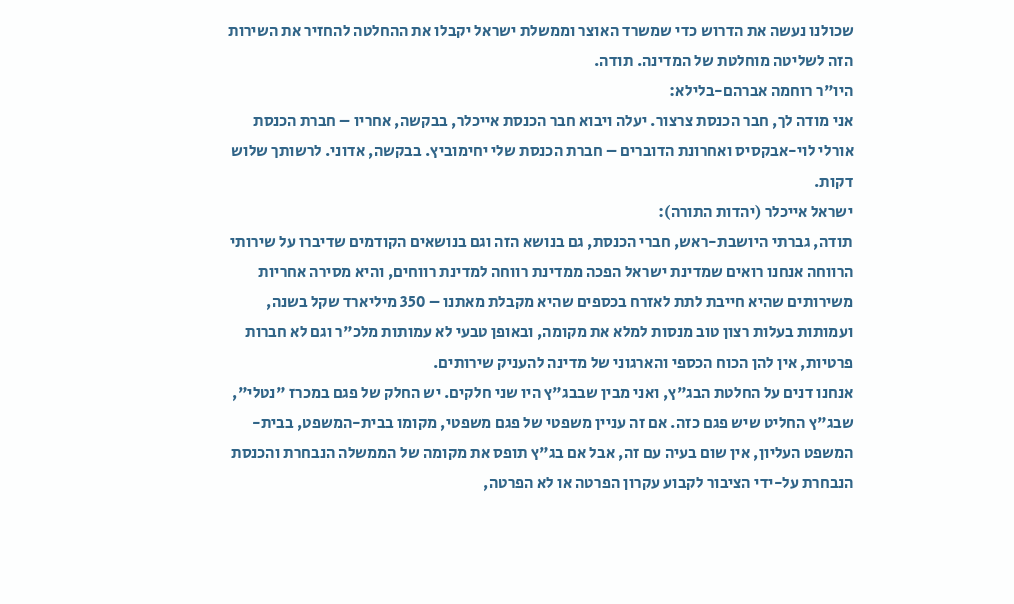שכולנו נעשה את הדרוש כדי שמשרד האוצר וממשלת ישראל יקבלו את ההחלטה להחזיר את השירות הזה לשליטה מוחלטת של המדינה. תודה.
היו"ר רוחמה אברהם-בלילא:
אני מודה לך, חבר הכנסת צרצור. יעלה ויבוא חבר הכנסת אייכלר, בבקשה, אחריו – חברת הכנסת אורלי לוי-אבקסיס ואחרונת הדוברים – חברת הכנסת שלי יחימוביץ. בבקשה, אדוני. לרשותך שלוש דקות.
ישראל אייכלר (יהדות התורה):
תודה, גברתי היושבת-ראש, חברי הכנסת, גם בנושא הזה וגם בנושאים הקודמים שדיברו על שירותי הרווחה אנחנו רואים שמדינת ישראל הפכה ממדינת רווחה למדינת רווחים, והיא מסירה אחריות משירותים שהיא חייבת לתת לאזרח בכספים שהיא מקבלת מאתנו – 350 מיליארד שקל בשנה, ועמותות בעלות רצון טוב מנסות למלא את מקומה, ובאופן טבעי לא עמותות מלכ"ר וגם לא חברות פרטיות, אין להן הכוח הכספי והארגוני של מדינה להעניק שירותים.
אנחנו דנים על החלטת הבג"ץ, ואני מבין שבבג"ץ היו שני חלקים. יש החלק של פגם במכרז "נטלי", שבג"ץ החליט שיש פגם כזה. אם זה עניין משפטי של פגם משפטי, מקומו בבית-המשפט, בבית-המשפט העליון, אין שום בעיה עם זה, אבל אם בג"ץ תופס את מקומה של הממשלה הנבחרת והכנסת הנבחרת על-ידי הציבור לקבוע עקרון הפרטה או לא הפרטה,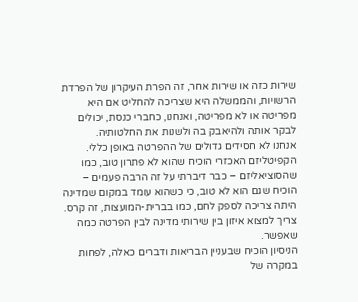שירות כזה או שירות אחר, זה הפרת העיקרון של הפרדת הרשויות, והממשלה היא שצריכה להחליט אם היא מפריטה או לא מפריטה, ואנחנו, כחברי כנסת, יכולים לבקר אותה ולהיאבק בה ולשנות את החלטותיה.
אנחנו לא חסידים גדולים של ההפרטה באופן כללי. הקפיטליזם האכזרי הוכיח שהוא לא פתרון טוב, כמו שהסוציאליזם – כבר דיברתי על זה הרבה פעמים – הוכיח שגם הוא לא טוב, כי כשהוא עומד במקום שמדינה היתה צריכה לספק לחם, כמו בברית-המועצות, זה קרס. צריך למצוא איזון בין שירותי מדינה לבין הפרטה כמה שאפשר.
הניסיון הוכיח שבעניין הבריאות ודברים כאלה, לפחות במקרה של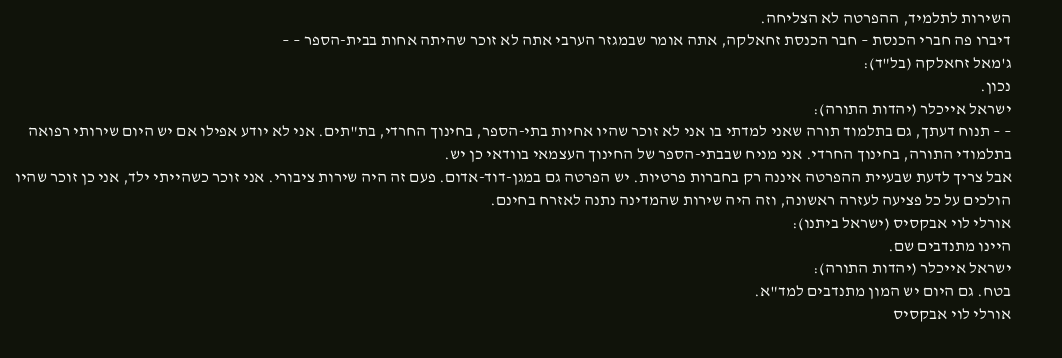השירות לתלמיד, ההפרטה לא הצליחה.
דיברו פה חברי הכנסת – חבר הכנסת זחאלקה, אתה אומר שבמגזר הערבי אתה לא זוכר שהיתה אחות בבית-הספר – –
ג'מאל זחאלקה (בל"ד):
נכון.
ישראל אייכלר (יהדות התורה):
– – תנוח דעתך, גם בתלמוד תורה שאני למדתי בו אני לא זוכר שהיו אחיות בתי-הספר, בחינוך החרדי, בת"תים. אני לא יודע אפילו אם יש היום שירותי רפואה בתלמודי התורה, בחינוך החרדי. אני מניח שבבתי-הספר של החינוך העצמאי בוודאי כן יש.
אבל צריך לדעת שבעיית ההפרטה איננה רק בחברות פרטיות. יש הפרטה גם במגן-דוד-אדום. פעם זה היה שירות ציבורי. אני זוכר כשהייתי ילד, אני כן זוכר שהיו הולכים על כל פציעה לעזרה ראשונה, וזה היה שירות שהמדינה נתנה לאזרח בחינם.
אורלי לוי אבקסיס (ישראל ביתנו):
היינו מתנדבים שם.
ישראל אייכלר (יהדות התורה):
בטח. גם היום יש המון מתנדבים למד"א.
אורלי לוי אבקסיס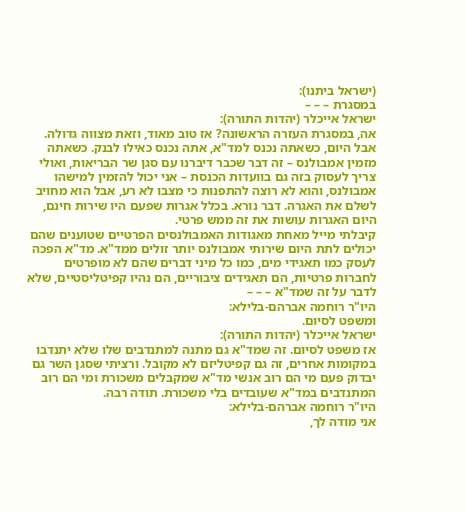(ישראל ביתנו):
במסגרת – – –
ישראל אייכלר (יהדות התורה):
אה, במסגרת העזרה הראשונה? אז טוב מאוד, וזאת מצווה גדולה. אבל היום, כשאתה נכנס למד"א, אתה נכנס כאילו לבנק. כשאתה מזמין אמבולנס – זה דבר שכבר דיברנו עם סגן שר הבריאות, ואולי צריך לעסוק בזה גם בוועדות הכנסת – אני יכול להזמין למישהו אמבולנס, והוא לא רוצה להתפנות כי מצבו לא רע, אבל הוא מחויב לשלם את האגרה. דבר נורא. בכלל אגרות שפעם היו שירות חינם, היום האגרות עושות את זה ממש פרטי.
קיבלתי מייל מאחת מאגודות האמבולנסים הפרטיים שטוענים שהם יכולים לתת היום שירותי אמבולנס יותר זולים ממד"א. מד"א הפכה לעסק כמו תאגידי מים, כמו כל מיני דברים שהם לא מופרטים לחברות פרטיות, הם תאגידים ציבוריים, הם נהיו קפיטליסטיים, שלא לדבר על זה שמד"א – – –
היו"ר רוחמה אברהם-בלילא:
ומשפט לסיום.
ישראל אייכלר (יהדות התורה):
אז משפט לסיום. זה שמד"א גם מתנה למתנדבים שלו שלא יתנדבו במקומות אחרים, זה גם קפיטליזם לא מקובל. ורציתי שסגן השר גם יבדוק פעם מי הם רוב אנשי מד"א שמקבלים משכורת ומי הם רוב המתנדבים במד"א שעובדים בלי משכורת. תודה רבה.
היו"ר רוחמה אברהם-בלילא:
אני מודה לך,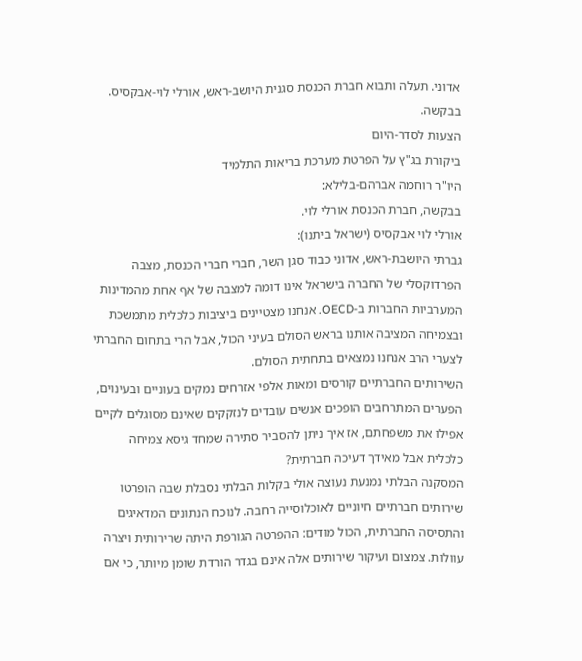אדוני. תעלה ותבוא חברת הכנסת סגנית היושב-ראש, אורלי לוי-אבקסיס. בבקשה.
הצעות לסדר-היום
ביקורת בג"ץ על הפרטת מערכת בריאות התלמיד
היו"ר רוחמה אברהם-בלילא:
בבקשה, חברת הכנסת אורלי לוי.
אורלי לוי אבקסיס (ישראל ביתנו):
גברתי היושבת-ראש, אדוני כבוד סגן השר, חברי חברי הכנסת, מצבה הפרדוקסלי של החברה בישראל אינו דומה למצבה של אף אחת מהמדינות המערביות החברות ב-OECD. אנחנו מצטיינים ביציבות כלכלית מתמשכת ובצמיחה המציבה אותנו בראש הסולם בעיני הכול, אבל הרי בתחום החברתי לצערי הרב אנחנו נמצאים בתחתית הסולם.
השירותים החברתיים קורסים ומאות אלפי אזרחים נמקים בעוניים ובעינוים, הפערים המתרחבים הופכים אנשים עובדים לנזקקים שאינם מסוגלים לקיים אפילו את משפחתם, אז איך ניתן להסביר סתירה שמחד גיסא צמיחה כלכלית אבל מאידך דעיכה חברתית?
המסקנה הבלתי נמנעת נעוצה אולי בקלות הבלתי נסבלת שבה הופרטו שירותים חברתיים חיוניים לאוכלוסייה רחבה. לנוכח הנתונים המדאיגים והתסיסה החברתית, הכול מודים: ההפרטה הגורפת היתה שרירותית ויצרה עוולות. צמצום ועיקור שירותים אלה אינם בגדר הורדת שומן מיותר, כי אם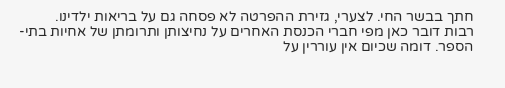חתך בבשר החי. לצערי, גזירת ההפרטה לא פסחה גם על בריאות ילדינו.
רבות דובר כאן מפי חברי הכנסת האחרים על נחיצותן ותרומתן של אחיות בתי-הספר. דומה שכיום אין עוררין על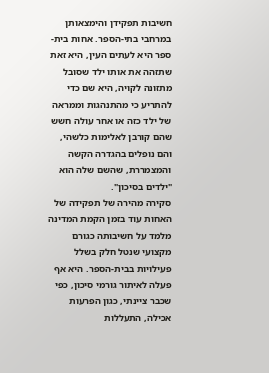חשיבות תפקידן והימצאותן במרחבי בתי-הספר. אחות בית-ספר היא לעתים העין, היא זאת שתזהה את אותו ילד שסובל מתזונה לקויה, היא שם כדי להתריע כי מהתנהגות וממראה של ילד כזה או אחר עולה חשש שהם קורבן לאלימות כלשהי, והם נופלים בהגדרה הקשה והמצמררת, שהשם שלה הוא "ילדים בסיכון".
סקירה מהירה של תפקידה של האחות עוד בזמן הקמת המדינה מלמד על חשיבותה כגורם מקצועי שנטל חלק בשלל פעילויות בבית-הספר. היא אף פעלה לאיתור גורמי סיכון, כפי שכבר ציינתי, כגון הפרעות אכילה, התעללות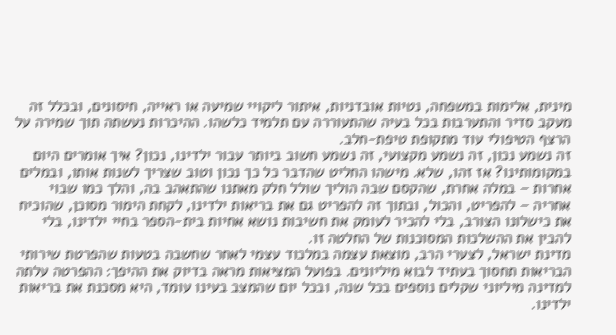מינית, אלימות במשפחה, נטיות אובדניות, איתור ליקויי שמיעה או ראייה, חיסונים, ובכלל זה מעקב סדיר והתערבות בכל בעיה שהתעוררה עם תלמיד כלשהו. ההיכרות נעשתה תוך שמירה על הרצף הטיפולי עוד מתקופת טיפת-חלב.
זה נשמע נכון, זה נשמע מקצועי, זה נשמע חשוב ביותר עבור ילדינו, נכון? איך אומרים היום במקומותינו? אז זהו, שלא. מישהו החליט שהדבר כל כך נכון וטוב שצריך לשנות אותו, ובמלים אחרות – במלה אחרת, שהקסם שבה הוליך שולל חלק מאתנו שהתאהב בה, והלך כמו שבוי אחריה – להפריט, והכול, ובתוך זה להפריט גם את בריאות ילדינו, לקחת הימור מסוכן, שהוכיח את כישלונו הצורב, בלי להכיר לעומק את חשיבות נושא אחיות בית-הספר בחיי ילדינו, בלי להבין את ההשלכות המסוכנות של החלטה זו.
מדינת ישראל, לצערי הרב, מוצאת עצמה במלכוד עצמי לאחר שחשבה בטעות שהפרטת שירותי הבריאות תחסוך בעתיד לבוא מיליונים. בפועל המציאות מראה בדיוק את ההיפך: ההפרטה עלתה למדינה מיליוני שקלים נוספים בכל שנה, ובכל יום שהמצב בעינו עומד, היא מסכנת את בריאות ילדינו.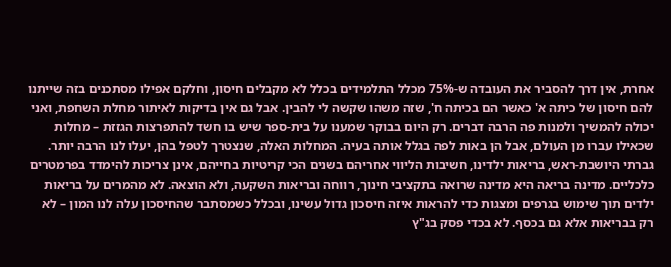אחרת, אין דרך להסביר את העובדה ש-75% מכלל התלמידים בכלל לא מקבלים חיסון, וחלקם אפילו מסתכנים בזה שייתנו להם חיסון של כיתה א' כאשר הם בכיתה ח', שזה משהו שקשה לי להבין. אבל גם אין בדיקות לאיתור מחלת השחפת, ואני יכולה להמשיך ולמנות פה הרבה דברים. רק היום בבוקר שמענו על בית-ספר שיש בו חשד להתפרצות הגזזת – מחלות שכאילו עברו מן העולם, אבל הן באות לפה בגלל אותה בעיה. המחלות האלה, שנצטרך לטפל בהן, יעלו לנו הרבה יותר.
גברתי היושבת-ראש, בריאות ילדינו, חשיבות הליווי אחריהם בשנים הכי קריטיות בחייהם, אינן צריכות להימדד בפרמטרים כלכליים. מדינה בריאה היא מדינה שרואה בתקציבי חינוך, רווחה ובריאות השקעה, ולא הוצאה. לא מהמרים על בריאות ילדים תוך שימוש בגרפים ומצגות כדי להראות איזה חיסכון גדול עשינו, ובכלל כשמסתבר שהחיסכון עלה לנו המון – לא רק בבריאות אלא גם בכסף. לא בכדי פסק בג"ץ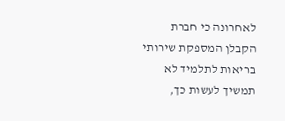לאחרונה כי חברת הקבלן המספקת שירותי בריאות לתלמיד לא תמשיך לעשות כך,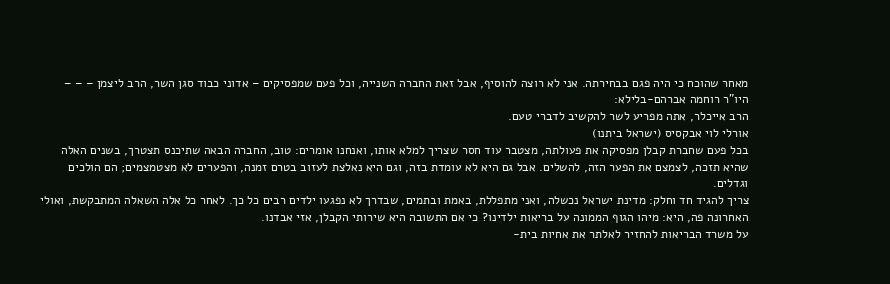מאחר שהוכח כי היה פגם בבחירתה. אני לא רוצה להוסיף, אבל זאת החברה השנייה, וכל פעם שמפסיקים – אדוני כבוד סגן השר, הרב ליצמן – – –
היו"ר רוחמה אברהם-בלילא:
הרב אייכלר, אתה מפריע לשר להקשיב לדברי טעם.
אורלי לוי אבקסיס (ישראל ביתנו)
בכל פעם שחברת קבלן מפסיקה את פעולתה, מצטבר עוד חסר שצריך למלא אותו, ואנחנו אומרים: טוב, החברה הבאה שתיכנס תצטרך, בשנים האלה שהיא תזכה, לצמצם את הפער הזה, להשלים. אבל גם היא לא עומדת בזה, וגם היא נאלצת לעזוב בטרם זמנה, והפערים לא מצטמצמים; הם הולכים וגדלים.
צריך להגיד חד וחלק: מדינת ישראל נכשלה, ואני מתפללת, באמת ובתמים, שבדרך לא נפגעו ילדים רבים כל כך. לאחר כל אלה השאלה המתבקשת, ואולי האחרונה פה, היא: מיהו הגוף הממונה על בריאות ילדינו? כי אם התשובה היא שירותי הקבלן, אזי אבדנו.
על משרד הבריאות להחזיר לאלתר את אחיות בית-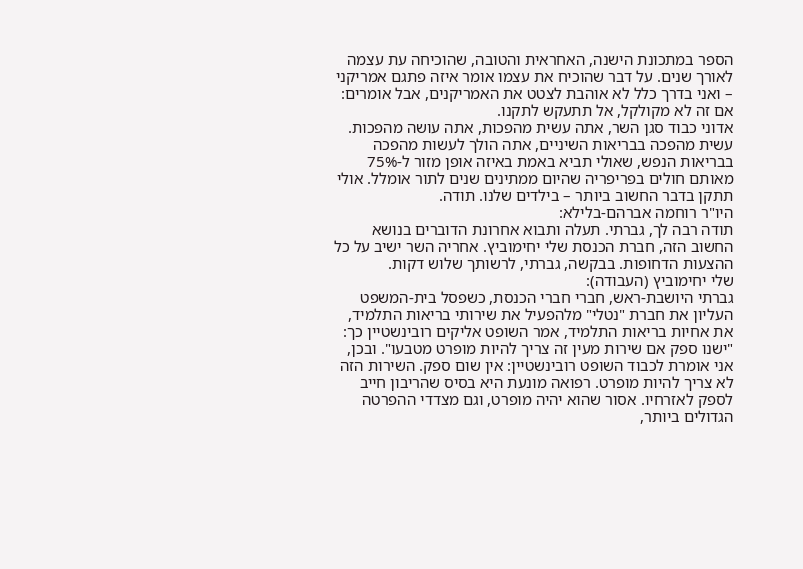הספר במתכונת הישנה, האחראית והטובה, שהוכיחה עת עצמה לאורך שנים. על דבר שהוכיח את עצמו אומר איזה פתגם אמריקני – ואני בדרך כלל לא אוהבת לצטט את האמריקנים, אבל אומרים: אם זה לא מקולקל, אל תתעקש לתקנו.
אדוני כבוד סגן השר, אתה עשית מהפכות, אתה עושה מהפכות. עשית מהפכה בבריאות השיניים, אתה הולך לעשות מהפכה בבריאות הנפש, שאולי תביא באמת באיזה אופן מזור ל-75% מאותם חולים בפריפריה שהיום ממתינים שנים לתור אומלל. אולי תתקן בדבר החשוב ביותר – בילדים שלנו. תודה.
היו"ר רוחמה אברהם-בלילא:
תודה רבה לך, גברתי. תעלה ותבוא אחרונת הדוברים בנושא החשוב הזה, חברת הכנסת שלי יחימוביץ. אחריה השר ישיב על כל ההצעות הדחופות. בבקשה, גברתי, לרשותך שלוש דקות.
שלי יחימוביץ (העבודה):
גברתי היושבת-ראש, חברי חברי הכנסת, כשפסל בית-המשפט העליון את חברת "נטלי" מלהפעיל את שירותי בריאות התלמיד, את אחיות בריאות התלמיד, אמר השופט אליקים רובינשטיין כך: "ישנו ספק אם שירות מעין זה צריך להיות מופרט מטבעו". ובכן, אני אומרת לכבוד השופט רובינשטיין: אין שום ספק. השירות הזה לא צריך להיות מופרט. רפואה מונעת היא בסיס שהריבון חייב לספק לאזרחיו. אסור שהוא יהיה מופרט, וגם מצדדי ההפרטה הגדולים ביותר,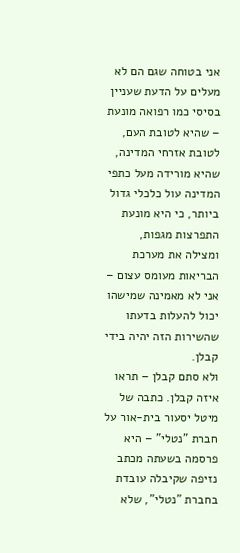אני בטוחה שגם הם לא מעלים על הדעת שעניין בסיסי כמו רפואה מונעת – שהיא לטובת העם, לטובת אזרחי המדינה, שהיא מורידה מעל כתפי המדינה עול כלכלי גדול ביותר, כי היא מונעת התפרצות מגפות, ומצילה את מערכת הבריאות מעומס עצום – אני לא מאמינה שמישהו יכול להעלות בדעתו שהשירות הזה יהיה בידי קבלן.
ולא סתם קבלן – תראו איזה קבלן. כתבה של מיטל יסעור בית-אור על חברת "נטלי" – היא פרסמה בשעתה מכתב נזיפה שקיבלה עובדת בחברת "נטלי", שלא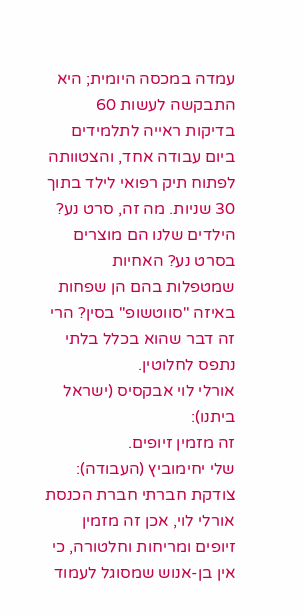עמדה במכסה היומית; היא התבקשה לעשות 60 בדיקות ראייה לתלמידים ביום עבודה אחד, והצטוותה לפתוח תיק רפואי לילד בתוך 30 שניות. מה זה, סרט נע? הילדים שלנו הם מוצרים בסרט נע? האחיות שמטפלות בהם הן שפחות באיזה "סווטשופ" בסין? הרי זה דבר שהוא בכלל בלתי נתפס לחלוטין.
אורלי לוי אבקסיס (ישראל ביתנו):
זה מזמין זיופים.
שלי יחימוביץ (העבודה):
צודקת חברתי חברת הכנסת אורלי לוי, אכן זה מזמין זיופים ומריחות וחלטורה, כי אין בן-אנוש שמסוגל לעמוד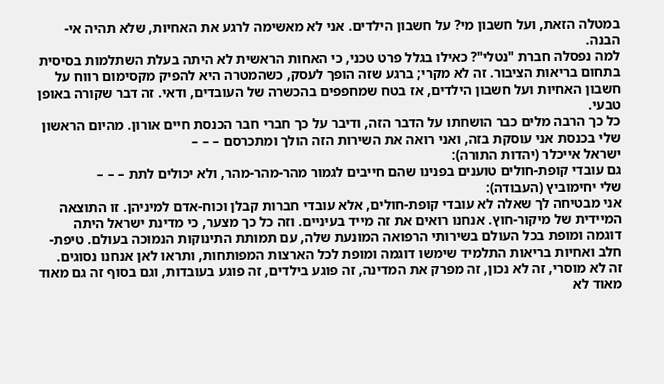במטלה הזאת, ועל חשבון מי? על חשבון הילדים. אני לא מאשימה לרגע את האחיות, שלא תהיה אי-הבנה.
למה נפסלה חברת "נטלי"? כאילו בגלל פרט טכני, כי האחות הראשית לא היתה בעלת השתלמות בסיסית בתחום בריאות הציבור. זה לא מקרי; ברגע שזה הופך לעסק, כשהמטרה היא להפיק מקסימום רווח על חשבון האחיות ועל חשבון הילדים, אז בטח שמחפפים בהכשרה של העובדים, ודאי. זה דבר שקורה באופן טבעי.
כל כך הרבה מלים כבר הושחתו על הדבר הזה, ודיבר על כך חברי חבר הכנסת חיים אורון. מהיום הראשון שלי בכנסת אני עוסקת בזה, ואני רואה את השירות הזה הולך ומתכרסם – – –
ישראל אייכלר (יהדות התורה):
גם עובדי קופת-חולים טוענים בפנינו שהם חייבים לגמור מהר-מהר-מהר, ולא יכולים לתת – – –
שלי יחימוביץ (העבודה):
אני מבטיחה לך שאלה לא עובדי קופת-חולים, אלא עובדי חברות קבלן וכוח-אדם למיניהן. זו התוצאה המיידית של מיקור-חוץ. אנחנו רואים את זה מייד בעיניים. וזה כל כך מצער, כי מדינת ישראל היתה דוגמה ומופת בכל העולם בשירותי הרפואה המונעת שלה, עם תמותת התינוקות הנמוכה בעולם. טיפת-חלב ואחיות בריאות התלמיד שימשו דוגמה ומופת לכל הארצות המפותחות, ותראו לאן אנחנו נסוגים.
זה לא מוסרי, זה לא נכון, זה מפרק את המדינה, זה פוגע בילדים, זה פוגע בעובדות, וגם בסוף זה גם מאוד מאוד לא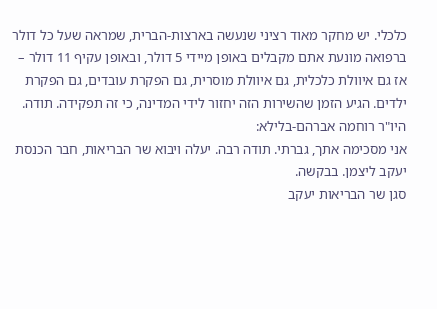כלכלי. יש מחקר מאוד רציני שנעשה בארצות-הברית, שמראה שעל כל דולר ברפואה מונעת אתם מקבלים באופן מיידי 5 דולר, ובאופן עקיף 11 דולר – אז גם איוולת כלכלית, גם איוולת מוסרית, גם הפקרת עובדים, גם הפקרת ילדים. הגיע הזמן שהשירות הזה יחזור לידי המדינה, כי זה תפקידה. תודה.
היו"ר רוחמה אברהם-בלילא:
אני מסכימה אתך, גברתי. תודה רבה. יעלה ויבוא שר הבריאות, חבר הכנסת יעקב ליצמן. בבקשה.
סגן שר הבריאות יעקב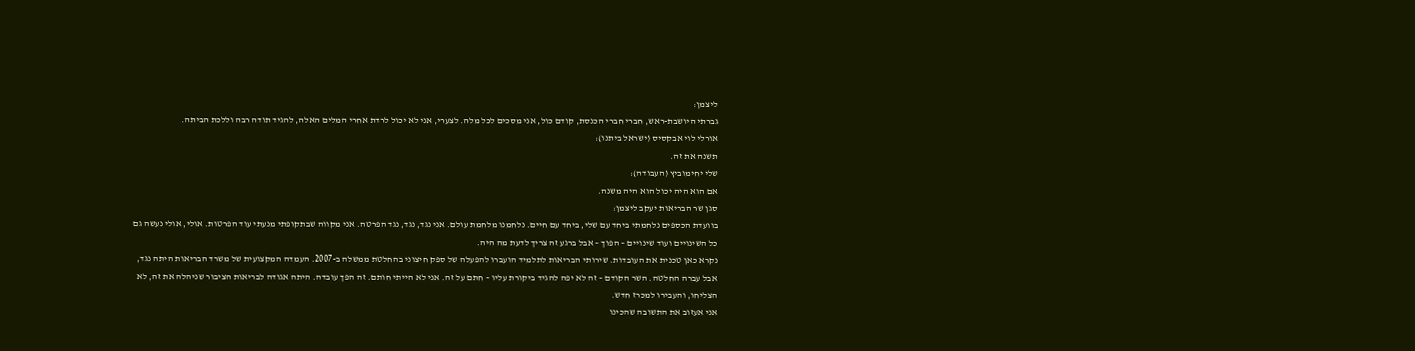ליצמן:
גברתי היושבת-ראש, חברי חברי הכנסת, קודם כול, אני מסכים לכל מלה. לצערי, אני לא יכול לרדת אחרי המלים האלה, להגיד תודה רבה וללכת הביתה.
אורלי לוי אבקסיס (ישראל ביתנו):
תשנה את זה.
שלי יחימוביץ (העבודה):
אם הוא היה יכול הוא היה משנה.
סגן שר הבריאות יעקב ליצמן:
בוועדת הכספים נלחמתי ביחד עם שלי, ביחד עם חיים. נלחמנו מלחמת עולם. אני נגד, נגד, נגד הפרטה. אני מקווה שבתקופתי מנעתי עוד הפרטות. אולי, אולי נעשה גם כל השינויים ועוד שינויים – הפוך – אבל ברגע זה צריך לדעת מה היה.
נקרא כאן טכנית את העובדות. שירותי הבריאות לתלמיד הועברו להפעלה של ספק חיצוני בהחלטת ממשלה ב-2007. העמדה המקצועית של משרד הבריאות היתה נגד, אבל עברה החלטה. השר הקודם – זה לא יפה להגיד ביקורת עליו – חתם על זה. אני לא הייתי חותם. זה הפך עובדה. היתה אגודה לבריאות הציבור שניהלה את זה, לא הצליחו, והעבירו למכרז חדש.
אני אעזוב את התשובה שהכינו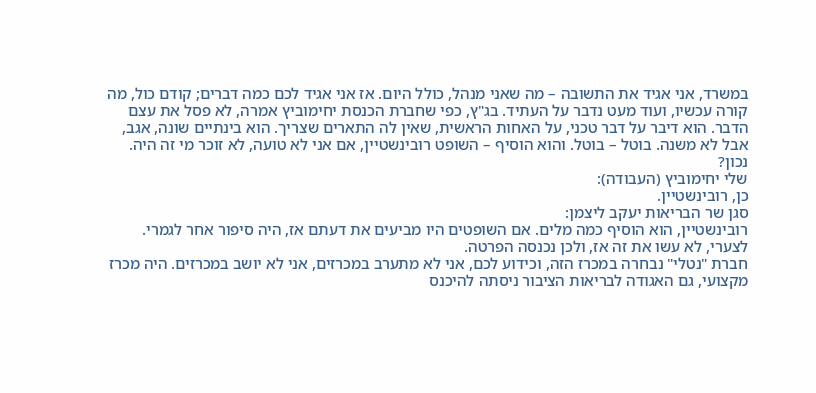במשרד, אני אגיד את התשובה – מה שאני מנהל, כולל היום. אז אני אגיד לכם כמה דברים; קודם כול, מה קורה עכשיו, ועוד מעט נדבר על העתיד. בג"ץ, כפי שחברת הכנסת יחימוביץ אמרה, לא פסל את עצם הדבר. הוא דיבר על דבר טכני, על האחות הראשית, שאין לה התארים שצריך. הוא בינתיים שונה, אגב, אבל לא משנה. בוטל – בוטל. והוא הוסיף – השופט רובינשטיין, אם אני לא טועה, לא זוכר מי זה היה. נכון?
שלי יחימוביץ (העבודה):
כן, רובינשטיין.
סגן שר הבריאות יעקב ליצמן:
רובינשטיין, הוא הוסיף כמה מלים. אם השופטים היו מביעים את דעתם אז, היה סיפור אחר לגמרי. לצערי, לא עשו את זה אז, ולכן נכנסה הפרטה.
חברת "נטלי" נבחרה במכרז הזה, וכידוע לכם, אני לא מתערב במכרזים, אני לא יושב במכרזים. היה מכרז מקצועי, גם האגודה לבריאות הציבור ניסתה להיכנס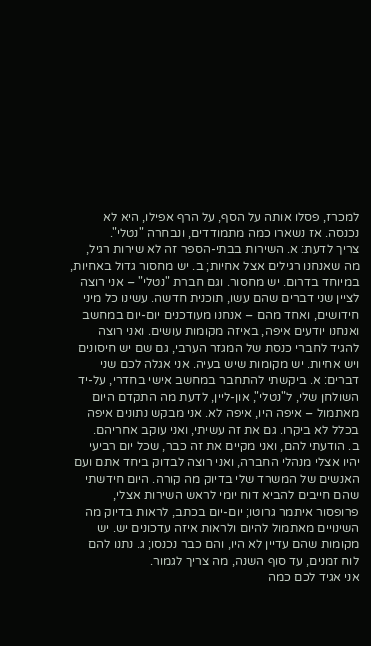למכרז, פסלו אותה על הסף, על הרף אפילו, היא לא נכנסה. אז נשארו כמה מתמודדים, ונבחרה "נטלי".
צריך לדעת: א. השירות בבתי-הספר זה לא שירות רגיל, מה שאנחנו רגילים אצל אחיות; ב. יש מחסור גדול באחיות, במיוחד בדרום. יש מחסור. וגם חברת "נטלי" – אני רוצה לציין שני דברים שהם עשו, תוכנית חדשה. עשינו כל מיני חידושים, ואחד מהם – אנחנו מעודכנים יום-יום במחשב ואנחנו יודעים איפה, באיזה מקומות עושים. ואני רוצה להגיד לחברי כנסת של המגזר הערבי, גם שם יש חיסונים ויש אחיות. יש מקומות שיש בעיה. אני אגלה לכם שני דברים: א. ביקשתי להתחבר במחשב אישי בחדרי, על-יד השולחן שלי, ל"נטלי", און-ליין, לדעת מה התקדם היום מאתמול – איפה היו, איפה לא. אני מבקש נתונים איפה בכלל לא ביקרו. גם את זה עשיתי, ואני עוקב אחריהם.
ב. הודעתי להם, ואני מקיים את זה כבר, שכל יום רביעי יהיו אצלי מנהלי החברה, ואני רוצה לבדוק ביחד אתם ועם האנשים של המשרד שלי בדיוק מה קורה. היום חידשתי שהם חייבים להביא דוח יומי לראש השירות אצלי, פרופסור איתמר גרוטו; יום-יום בכתב, לראות בדיוק מה השינויים מאתמול להיום ולראות איזה עדכונים יש. יש מקומות שהם עדיין לא היו, והם כבר נכנסו; ג. נתנו להם לוח זמנים, עד סוף השנה, מה צריך לגמור.
אני אגיד לכם כמה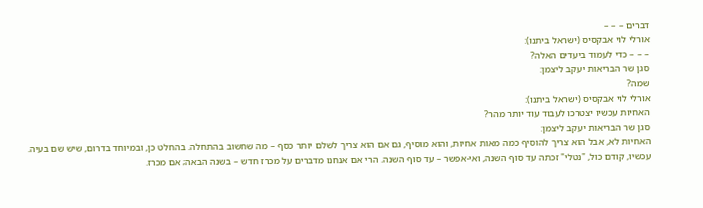דברים – – –
אורלי לוי אבקסיס (ישראל ביתנו):
– – – כדי לעמוד ביעדים האלה?
סגן שר הבריאות יעקב ליצמן:
שמה?
אורלי לוי אבקסיס (ישראל ביתנו):
האחיות עכשיו יצטרכו לעבוד עוד יותר מהר?
סגן שר הבריאות יעקב ליצמן:
האחיות לא, אבל הוא צריך להוסיף כמה מאות אחיות, והוא מוסיף, גם אם הוא צריך לשלם יותר כסף – מה שחשוב בהתחלה. בהחלט כן, ובמיוחד בדרום, שיש שם בעיה.
עכשיו, קודם כול, "נטלי" זכתה עד סוף השנה, ואי-אפשר – עד סוף השנה. הרי אם אנחנו מדברים על מכרז חדש – בשנה הבאה; אם מכרז.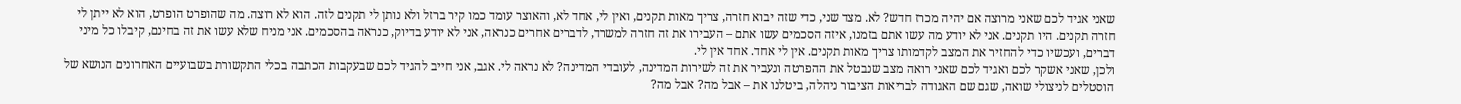שאני אגיד לכם שאני מרוצה אם יהיה מכרז חדש? לא. מצד שני, כדי שזה יבוא חזרה, צריך מאות תקנים, ואין לי, אחד לא, והאוצר עומד כמו קיר ברזל ולא נותן לי תקנים לזה. הוא לא רוצה. מה שהופרט הופרט, הוא לא ייתן לי חזרה תקנים. היו תקנים. אני לא יודע מה עשו אתם בזמנו, איזה הסכמים עשו אתם – העבירו את זה חזרה למשרד, לדברים אחרים כנראה, אני לא יודע בדיוק, כנראה בהסכמים. אני מניח שלא עשו את זה בחינם, קיבלו כל מיני דברים, ועכשיו כדי להחזיר את המצב לקדמותו צריך מאות תקנים. אין לי אחד. אחד אין לי.
ולכן, שאני אשקר לכם ואגיד לכם שאני רואה מצב שנבטל את ההפרטה ונעביר את זה לשירות המדינה, לעובדי המדינה? לא נראה לי. אגב, אני חייב להגיד לכם שבעקבות הכתבה בכלי התקשורת בשבועיים האחרונים הנושא של הוסטלים לניצולי שואה, שגם שם האגודה לבריאות הציבור ניהלה, ביטלנו את – אבל מה? אבל מה?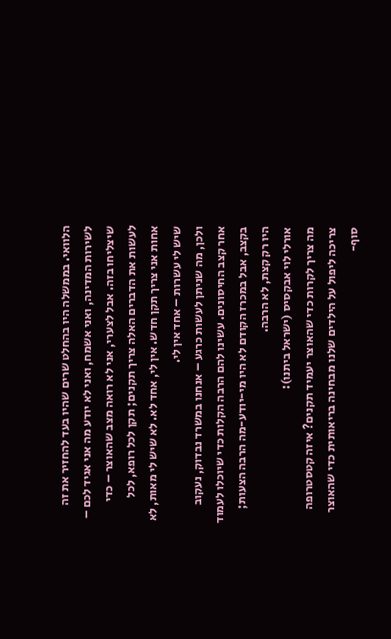הלוואי. בממשלה היו בהחלט שרים שהיו בעד להחזיר את זה לשירות המדינה, ואני אשמח, ואני לא יודע מה אני אגיד לכם – שיצליחו בזה. אבל לצערי, אני לא רואה מצב שהאוצר – כדי לעשות את הדברים האלה צריך תקנים; תקן לכל רופא, לכל אחות אני צריך תקן חדש. אין לי, אחד לא. לא שיש לי מאות, לא שיש לי עשרות – אחד אין לי.
ולכן, מה שניתן לעשות כרגע – אנחנו במשרד נבדוק, נעקוב אחר קצב החיסונים. עשינו להם הרבה הקלות כדי שיוכלו לעמוד בקצב, אבל במכרז הקודם לא היו מי-יודע-מה הרבה הצעות; היו רק קצת, לא הרבה.
אורלי לוי אבקסיס (ישראל ביתנו):
מה צריך לקרות כדי שהאוצר יעמיד תקנים? איזה קטסטרופה צריכה ליפול על הילדים שלנו מבחינה בריאותית כדי שהאוצר סוף-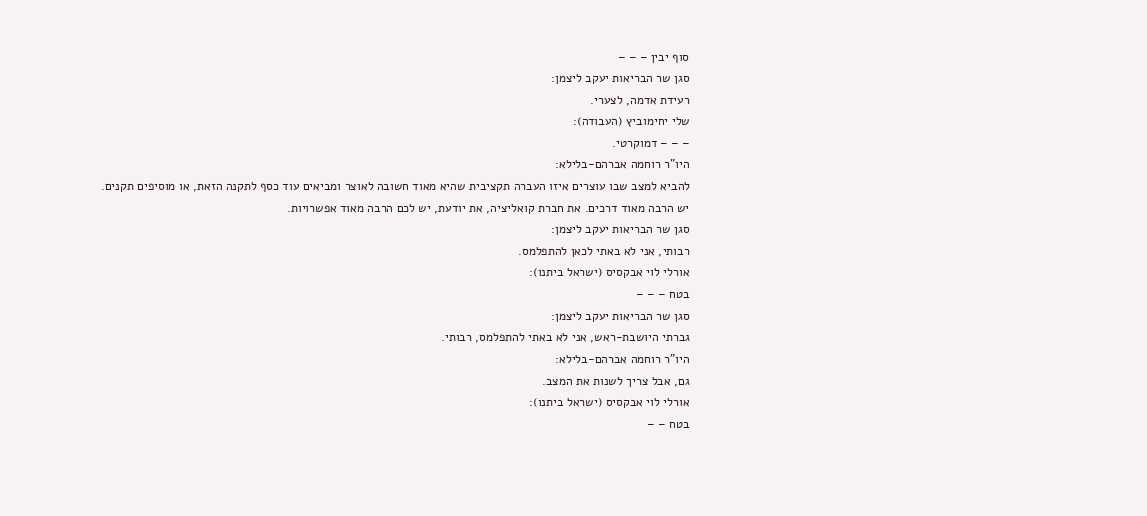סוף יבין – – –
סגן שר הבריאות יעקב ליצמן:
רעידת אדמה, לצערי.
שלי יחימוביץ (העבודה):
– – – דמוקרטי.
היו"ר רוחמה אברהם-בלילא:
להביא למצב שבו עוצרים איזו העברה תקציבית שהיא מאוד חשובה לאוצר ומביאים עוד כסף לתקנה הזאת, או מוסיפים תקנים. יש הרבה מאוד דרכים. את חברת קואליציה, את יודעת, יש לכם הרבה מאוד אפשרויות.
סגן שר הבריאות יעקב ליצמן:
רבותי, אני לא באתי לכאן להתפלמס.
אורלי לוי אבקסיס (ישראל ביתנו):
בטח – – –
סגן שר הבריאות יעקב ליצמן:
גברתי היושבת-ראש, אני לא באתי להתפלמס, רבותי.
היו"ר רוחמה אברהם-בלילא:
גם, אבל צריך לשנות את המצב.
אורלי לוי אבקסיס (ישראל ביתנו):
בטח – –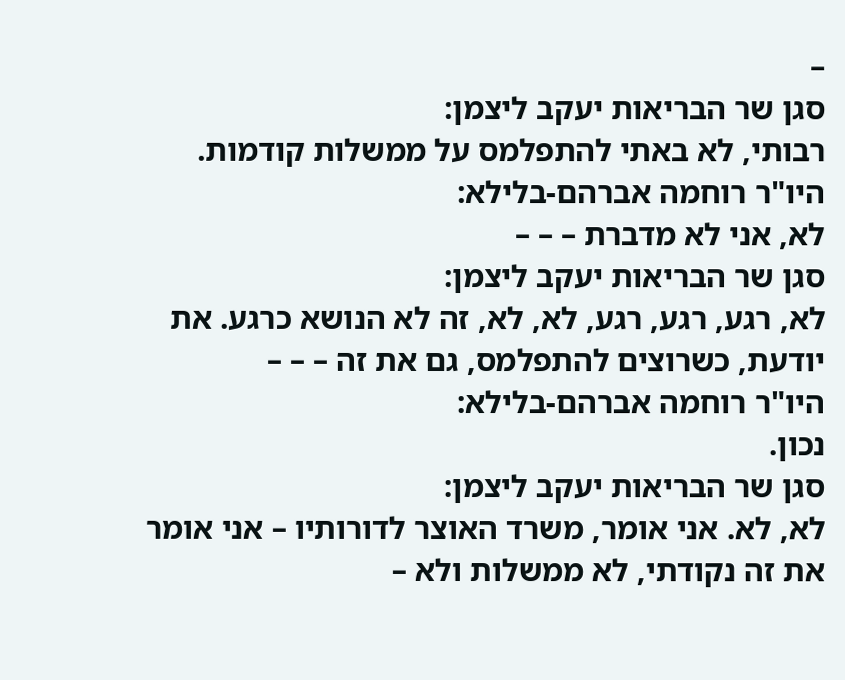–
סגן שר הבריאות יעקב ליצמן:
רבותי, לא באתי להתפלמס על ממשלות קודמות.
היו"ר רוחמה אברהם-בלילא:
לא, אני לא מדברת – – –
סגן שר הבריאות יעקב ליצמן:
לא, רגע, רגע, רגע, לא, לא, זה לא הנושא כרגע. את יודעת, כשרוצים להתפלמס, גם את זה – – –
היו"ר רוחמה אברהם-בלילא:
נכון.
סגן שר הבריאות יעקב ליצמן:
לא, לא. אני אומר, משרד האוצר לדורותיו – אני אומר את זה נקודתי, לא ממשלות ולא –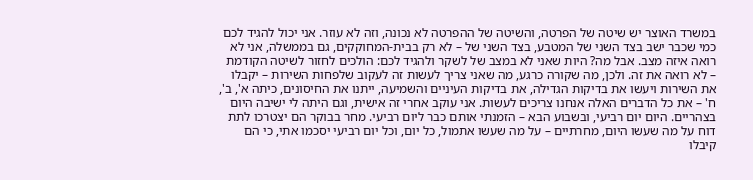במשרד האוצר יש שיטה של הפרטה, והשיטה של ההפרטה לא נכונה, וזה לא עוזר. אני יכול להגיד לכם כמי שכבר ישב בצד השני של המטבע, בצד השני של – לא רק בבית-המחוקקים, גם בממשלה, אני לא רואה איזה מצב. אבל מה? היות שאני לא במצב של לשקר ולהגיד לכם: הולכים לחזור לשיטה הקודמת – לא רואה את זה. ולכן, מה שקורה כרגע, מה שאני צריך לעשות זה לעקוב שלפחות השירות – יקבלו את השירות ויעשו את בדיקות הגדילה, את בדיקות העיניים והשמיעה, ייתנו את החיסונים, כיתה א', ב', ח' – את כל הדברים האלה אנחנו צריכים לעשות. אני עוקב אחרי זה אישית, וגם היתה לי ישיבה היום בצהריים. היום יום רביעי, ובשבוע הבא – הזמנתי אותם כבר ליום רביעי. מחר בבוקר הם יצטרכו לתת דוח על מה שעשו היום, מחרתיים – על מה שעשו אתמול, כל יום, וכל יום רביעי יסכמו אתי, כי הם קיבלו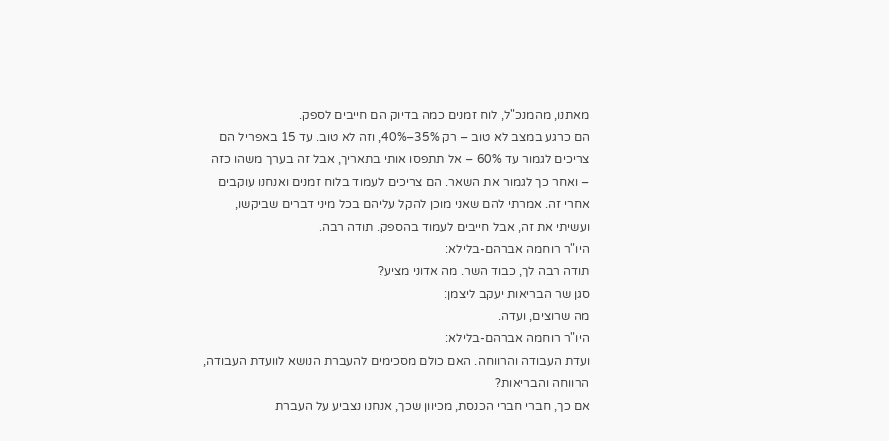מאתנו, מהמנכ"ל, לוח זמנים כמה בדיוק הם חייבים לספק.
הם כרגע במצב לא טוב – רק 35%–40%, וזה לא טוב. עד 15 באפריל הם צריכים לגמור עד 60% – אל תתפסו אותי בתאריך, אבל זה בערך משהו כזה – ואחר כך לגמור את השאר. הם צריכים לעמוד בלוח זמנים ואנחנו עוקבים אחרי זה. אמרתי להם שאני מוכן להקל עליהם בכל מיני דברים שביקשו, ועשיתי את זה, אבל חייבים לעמוד בהספק. תודה רבה.
היו"ר רוחמה אברהם-בלילא:
תודה רבה לך, כבוד השר. מה אדוני מציע?
סגן שר הבריאות יעקב ליצמן:
מה שרוצים, ועדה.
היו"ר רוחמה אברהם-בלילא:
ועדת העבודה והרווחה. האם כולם מסכימים להעברת הנושא לוועדת העבודה, הרווחה והבריאות?
אם כך, חברי חברי הכנסת, מכיוון שכך, אנחנו נצביע על העברת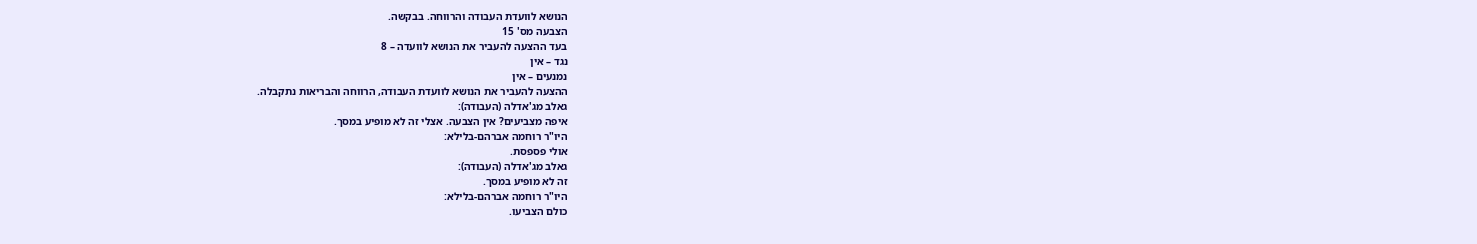הנושא לוועדת העבודה והרווחה. בבקשה.
הצבעה מס' 15
בעד ההצעה להעביר את הנושא לוועדה – 8
נגד – אין
נמנעים – אין
ההצעה להעביר את הנושא לוועדת העבודה, הרווחה והבריאות נתקבלה.
גאלב מג'אדלה (העבודה):
איפה מצביעים? אין הצבעה. אצלי זה לא מופיע במסך.
היו"ר רוחמה אברהם-בלילא:
אולי פספסת.
גאלב מג'אדלה (העבודה):
זה לא מופיע במסך.
היו"ר רוחמה אברהם-בלילא:
כולם הצביעו.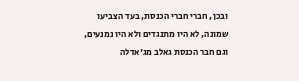ובכן, חברי חברי הכנסת, בעד הצביעו שמונה, לא היו מתנגדים ולא היו נמנעים, וגם חבר הכנסת גאלב מג'אדלה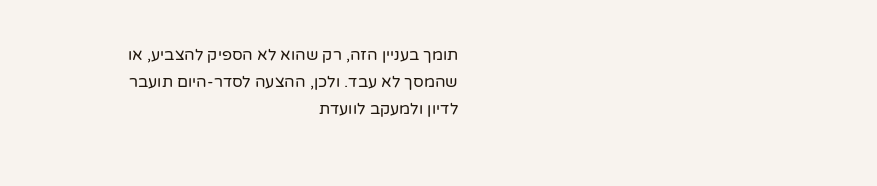תומך בעניין הזה, רק שהוא לא הספיק להצביע, או שהמסך לא עבד. ולכן, ההצעה לסדר-היום תועבר לדיון ולמעקב לוועדת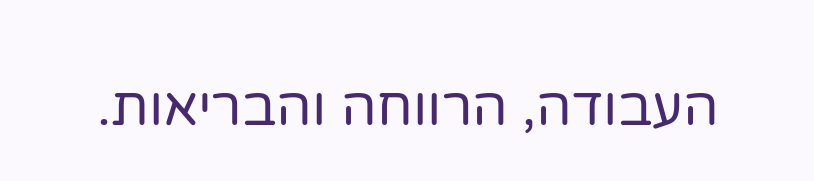העבודה, הרווחה והבריאות.